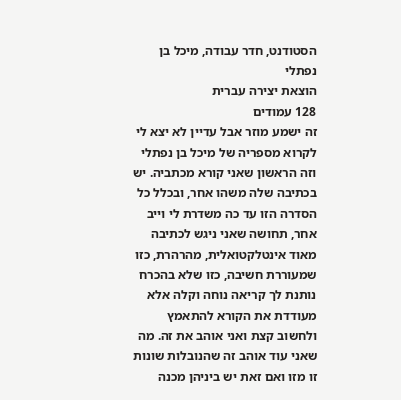הסטודנט, חדר עבודה, מיכל בן נפתלי
הוצאת יצירה עברית
128 עמודים
זה ישמע מוזר אבל עדיין לא יצא לי לקרוא מספריה של מיכל בן נפתלי וזה הראשון שאני קורא מכתביה. יש בכתיבה שלה משהו אחר, ובכלל כל הסדרה הזו עד כה משדרת לי וייב אחר, תחושה שאני ניגש לכתיבה מאוד אינטלקטואלית, מהרהרת, כזו שמעוררת חשיבה, כזו שלא בהכרח נותנת לך קריאה נוחה וקלה אלא מעודדת את הקורא להתאמץ ולחשוב קצת ואני אוהב את זה. מה שאני עוד אוהב זה שהנובלות שונות זו מזו ואם זאת יש ביניהן מכנה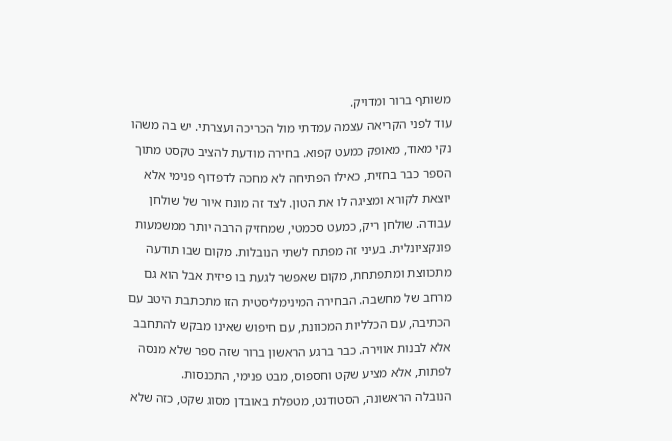משותף ברור ומדויק.
עוד לפני הקריאה עצמה עמדתי מול הכריכה ועצרתי. יש בה משהו נקי מאוד, מאופק כמעט קפוא. בחירה מודעת להציב טקסט מתוך הספר כבר בחזית, כאילו הפתיחה לא מחכה לדפדוף פנימי אלא יוצאת לקורא ומציגה לו את הטון. לצד זה מונח איור של שולחן עבודה. שולחן ריק, כמעט סכמטי, שמחזיק הרבה יותר ממשמעות פונקציונלית. בעיני זה מפתח לשתי הנובלות. מקום שבו תודעה מתכווצת ומתפתחת, מקום שאפשר לגעת בו פיזית אבל הוא גם מרחב של מחשבה. הבחירה המינימליסטית הזו מתכתבת היטב עם הכתיבה, עם הכלליות המכוונת, עם חיפוש שאינו מבקש להתחבב אלא לבנות אווירה. כבר ברגע הראשון ברור שזה ספר שלא מנסה לפתות, אלא מציע שקט וחספוס, מבט פנימי, התכנסות.
הנובלה הראשונה, הסטודנט, מטפלת באובדן מסוג שקט, כזה שלא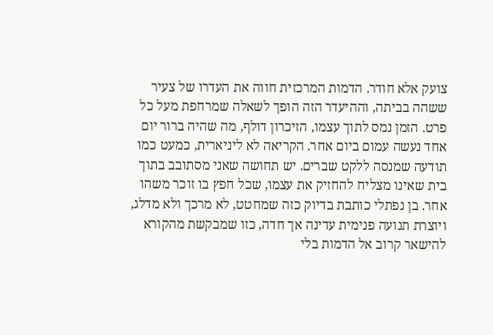צועק אלא חודר. הדמות המרכזית חווה את העדרו של צעיר ששהה בביתה, וההיעדר הזה הופך לשאלה שמרחפת מעל כל פרט. הזמן נמס לתוך עצמו, הזיכרון דולף, מה שהיה ברור יום אחד נעשה עמום ביום אחר. הקריאה לא ליניארית, כמעט כמו תודעה שמנסה ללקט שברים. יש תחושה שאני מסתובב בתוך בית שאינו מצליח להחזיק את עצמו, שכל חפץ בו זוכר משהו אחר. בן נפתלי כותבת בדיוק כזה שמחטט, לא מרכך ולא מדלג, ויוצרת תנועה פנימית עדינה אך חדה, כזו שמבקשת מהקורא להישאר קרוב אל הדמות בלי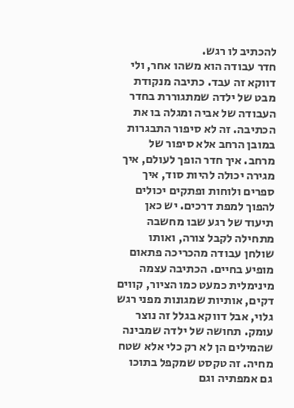להכתיב לו רגש.
חדר עבודה הוא משהו אחר, ולי דווקא זה עבד. כתיבה מנקודת מבט של ילדה שמתגוררת בחדר העבודה של אביה ומגלה בו את הכתיבה. זה לא סיפור התבגרות במובן הרחב אלא סיפור של מרחב. איך חדר הופך לעולם, איך מגירה יכולה להיות סוד, איך ספרים ולוחות ופתקים יכולים להפוך למפת דרכים. יש כאן תיעוד של רגע שבו מחשבה מתחילה לקבל צורה, ואותו שולחן עבודה מהכריכה פתאום מופיע בחיים. הכתיבה עצמה מינימלית כמעט כמו הציור, קווים דקים, אותיות שמגונות מפני רגש גלוי, אבל דווקא בגלל זה נוצר עומק. תחושה של ילדה שמבינה שהמילים הן לא רק כלי אלא שטח מחיה. זה טקסט שמקפל בתוכו גם אמפתיה וגם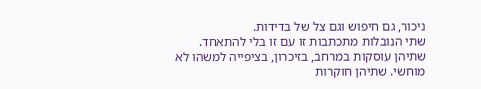ניכור, גם חיפוש וגם צל של בדידות.
שתי הנובלות מתכתבות זו עם זו בלי להתאחד. שתיהן עוסקות במרחב, בזיכרון, בציפייה למשהו לא מוחשי. שתיהן חוקרות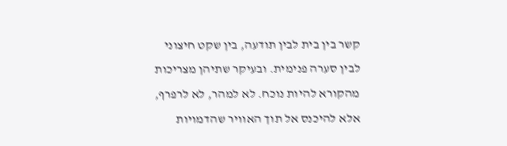קשר בין בית לבין תודעה, בין שקט חיצוני לבין סערה פנימית. ובעיקר שתיהן מצריכות מהקורא להיות נוכח. לא למהר, לא לרפרף, אלא להיכנס אל תוך האוויר שהדמויות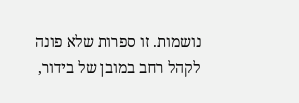נושמות. זו ספרות שלא פונה לקהל רחב במובן של בידור,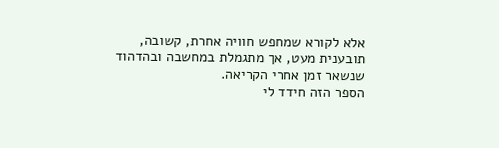אלא לקורא שמחפש חוויה אחרת, קשובה, תובענית מעט, אך מתגמלת במחשבה ובהדהוד שנשאר זמן אחרי הקריאה.
הספר הזה חידד לי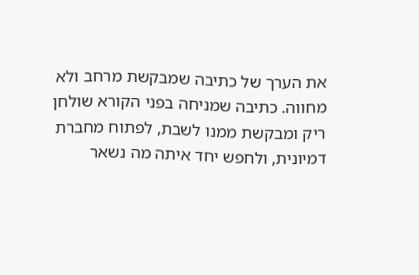את הערך של כתיבה שמבקשת מרחב ולא מחווה. כתיבה שמניחה בפני הקורא שולחן ריק ומבקשת ממנו לשבת, לפתוח מחברת דמיונית, ולחפש יחד איתה מה נשאר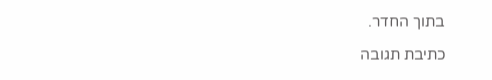בתוך החדר.

כתיבת תגובה